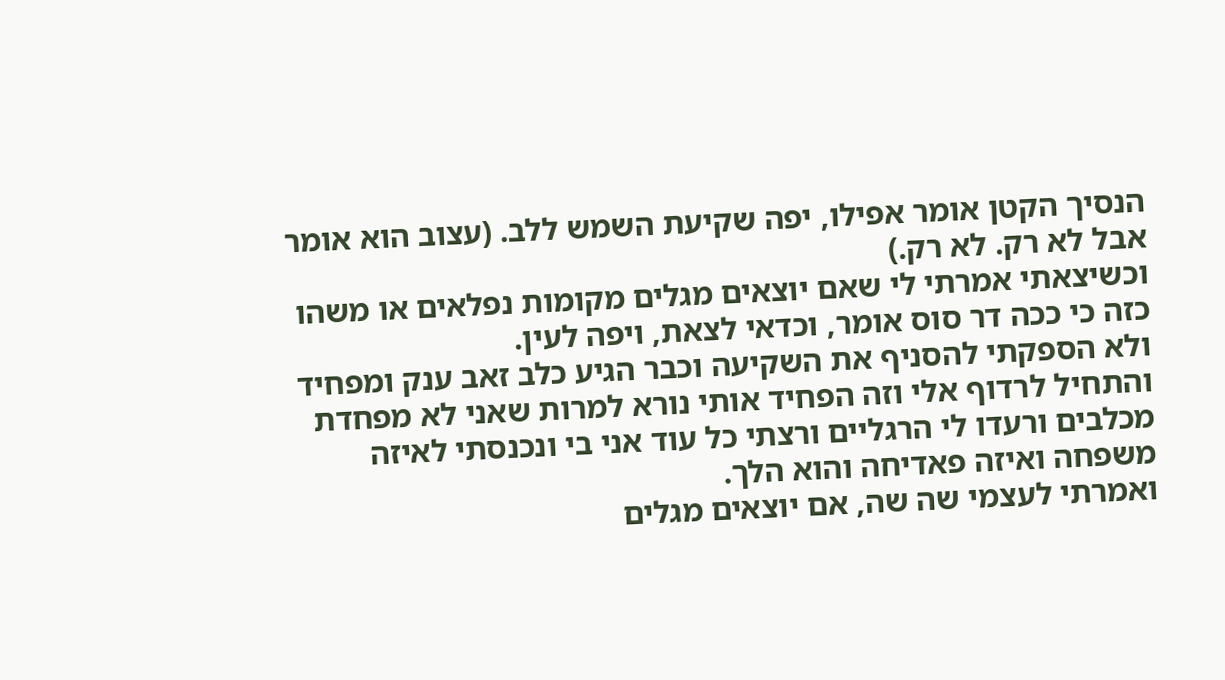הנסיך הקטן אומר אפילו, יפה שקיעת השמש ללב. (עצוב הוא אומר אבל לא רק. לא רק.)
וכשיצאתי אמרתי לי שאם יוצאים מגלים מקומות נפלאים או משהו כזה כי ככה דר סוס אומר, וכדאי לצאת, ויפה לעין.
ולא הספקתי להסניף את השקיעה וכבר הגיע כלב זאב ענק ומפחיד והתחיל לרדוף אלי וזה הפחיד אותי נורא למרות שאני לא מפחדת מכלבים ורעדו לי הרגליים ורצתי כל עוד אני בי ונכנסתי לאיזה משפחה ואיזה פאדיחה והוא הלך.
ואמרתי לעצמי שה שה, אם יוצאים מגלים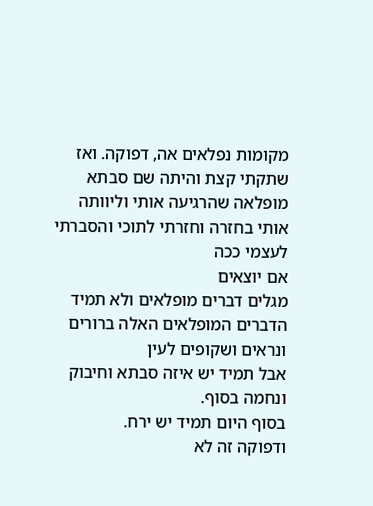מקומות נפלאים אה, דפוקה. ואז שתקתי קצת והיתה שם סבתא מופלאה שהרגיעה אותי וליוותה אותי בחזרה וחזרתי לתוכי והסברתי לעצמי ככה
אם יוצאים
מגלים דברים מופלאים ולא תמיד הדברים המופלאים האלה ברורים ונראים ושקופים לעין
אבל תמיד יש איזה סבתא וחיבוק ונחמה בסוף.
בסוף היום תמיד יש ירח.
ודפוקה זה לא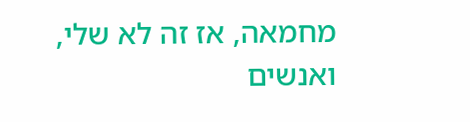מחמאה, אז זה לא שלי, ואנשים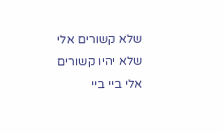שלא קשורים אלי שלא יהיו קשורים אלי ביי ביי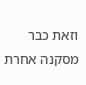וזאת כבר מסקנה אחרת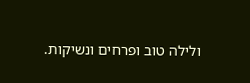ולילה טוב ופרחים ונשיקות.